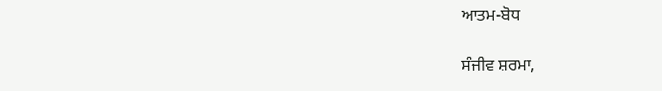ਆਤਮ-ਬੋਧ

ਸੰਜੀਵ ਸ਼ਰਮਾ,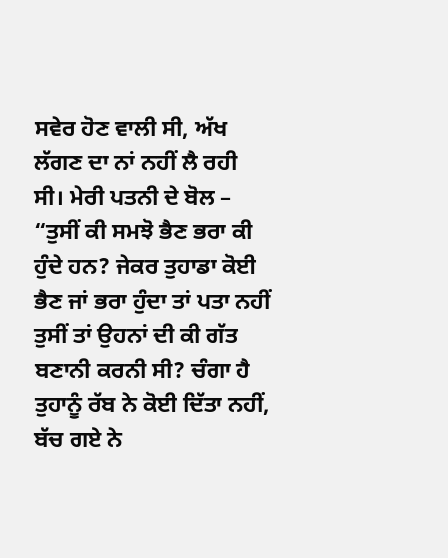ਸਵੇਰ ਹੋਣ ਵਾਲੀ ਸੀ, ਅੱਖ ਲੱਗਣ ਦਾ ਨਾਂ ਨਹੀਂ ਲੈ ਰਹੀ ਸੀ। ਮੇਰੀ ਪਤਨੀ ਦੇ ਬੋਲ – “ਤੁਸੀਂ ਕੀ ਸਮਝੋ ਭੈਣ ਭਰਾ ਕੀ ਹੁੰਦੇ ਹਨ? ਜੇਕਰ ਤੁਹਾਡਾ ਕੋਈ ਭੈਣ ਜਾਂ ਭਰਾ ਹੁੰਦਾ ਤਾਂ ਪਤਾ ਨਹੀਂ ਤੁਸੀਂ ਤਾਂ ਉਹਨਾਂ ਦੀ ਕੀ ਗੱਤ ਬਣਾਨੀ ਕਰਨੀ ਸੀ? ਚੰਗਾ ਹੈ ਤੁਹਾਨੂੰ ਰੱਬ ਨੇ ਕੋਈ ਦਿੱਤਾ ਨਹੀਂ, ਬੱਚ ਗਏ ਨੇ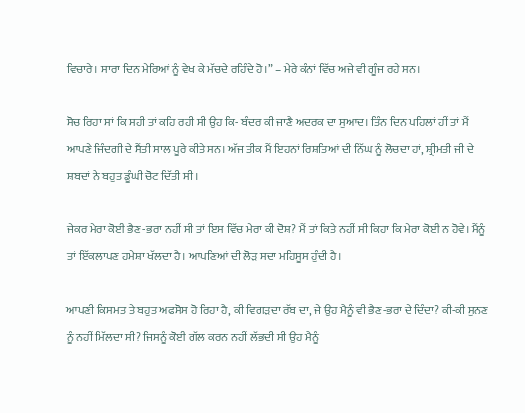ਵਿਚਾਰੇ। ਸਾਰਾ ਦਿਨ ਮੇਰਿਆਂ ਨੂੰ ਵੇਖ ਕੇ ਮੱਚਦੇ ਰਹਿੰਦੇ ਹੋ।” – ਮੇਰੇ ਕੰਨਾਂ ਵਿੱਚ ਅਜੇ ਵੀ ਗੂੰਜ ਰਹੇ ਸਨ।

ਸੋਚ ਰਿਹਾ ਸਾਂ ਕਿ ਸਹੀ ਤਾਂ ਕਹਿ ਰਹੀ ਸੀ ਉਹ ਕਿ- ਬੰਦਰ ਕੀ ਜਾਣੈ ਅਦਰਕ ਦਾ ਸੁਆਦ। ਤਿੰਨ ਦਿਨ ਪਹਿਲਾਂ ਹੀਂ ਤਾਂ ਮੈਂ ਆਪਣੇ ਜਿੰਦਗੀ ਦੇ ਸੈਂਤੀ ਸਾਲ ਪੂਰੇ ਕੀਤੇ ਸਨ। ਅੱਜ ਤੀਕ ਮੈਂ ਇਹਨਾਂ ਰਿਸ਼ਤਿਆਂ ਦੀ ਨਿੱਘ ਨੂੰ ਲੋਚਦਾ ਹਾਂ, ਸ਼੍ਰੀਮਤੀ ਜੀ ਦੇ ਸ਼ਬਦਾਂ ਨੇ ਬਹੁਤ ਡੂੰਘੀ ਚੋਟ ਦਿੱਤੀ ਸੀ।

ਜੇਕਰ ਮੇਰਾ ਕੋਈ ਭੈਣ-ਭਰਾ ਨਹੀਂ ਸੀ ਤਾਂ ਇਸ ਵਿੱਚ ਮੇਰਾ ਕੀ ਦੋਸ਼? ਮੈਂ ਤਾਂ ਕਿਤੇ ਨਹੀਂ ਸੀ ਕਿਹਾ ਕਿ ਮੇਰਾ ਕੋਈ ਨ ਹੋਵੇ। ਮੈਂਨੂੰ ਤਾਂ ਇੱਕਲਾਪਣ ਹਮੇਸ਼ਾ ਖੱਲਦਾ ਹੈ। ਆਪਣਿਆਂ ਦੀ ਲੋੜ ਸਦਾ ਮਹਿਸੂਸ ਹੁੰਦੀ ਹੈ।

ਆਪਣੀ ਕਿਸਮਤ ਤੇ ਬਹੁਤ ਅਫਸੋਸ ਹੋ ਰਿਹਾ ਹੈ, ਕੀ ਵਿਗੜਦਾ ਰੱਬ ਦਾ, ਜੇ ਉਹ ਮੈਨੂੰ ਵੀ ਭੈਣ-ਭਰਾ ਦੇ ਦਿੰਦਾ? ਕੀ-ਕੀ ਸੁਨਣ ਨੂੰ ਨਹੀਂ ਮਿੱਲਦਾ ਸੀ? ਜਿਸਨੂੰ ਕੋਈ ਗੱਲ ਕਰਨ ਨਹੀਂ ਲੱਭਦੀ ਸੀ ਉਹ ਮੈਨੂੰ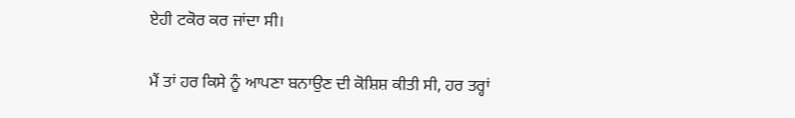ਏਹੀ ਟਕੋਰ ਕਰ ਜਾਂਦਾ ਸੀ।

ਮੈਂ ਤਾਂ ਹਰ ਕਿਸੇ ਨੂੰ ਆਪਣਾ ਬਨਾਉਣ ਦੀ ਕੋਸ਼ਿਸ਼ ਕੀਤੀ ਸੀ, ਹਰ ਤਰ੍ਹਾਂ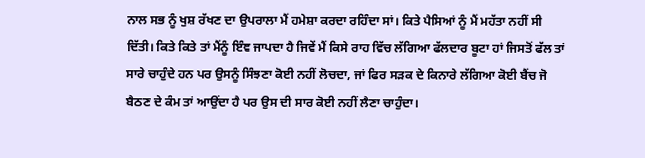ਨਾਲ ਸਭ ਨੂੰ ਖੁਸ਼ ਰੱਖਣ ਦਾ ਉਪਰਾਲਾ ਮੈਂ ਹਮੇਸ਼ਾ ਕਰਦਾ ਰਹਿੰਦਾ ਸਾਂ। ਕਿਤੇ ਪੈਸਿਆਂ ਨੂੰ ਮੈਂ ਮਹੱਤਾ ਨਹੀਂ ਸੀ ਦਿੱਤੀ। ਕਿਤੇ ਕਿਤੇ ਤਾਂ ਮੈਂਨੂੰ ਇੰਞ ਜਾਪਦਾ ਹੈ ਜਿਵੇਂ ਮੈਂ ਕਿਸੇ ਰਾਹ ਵਿੱਚ ਲੱਗਿਆ ਫੱਲਦਾਰ ਬੂਟਾ ਹਾਂ ਜਿਸਤੋਂ ਫੱਲ ਤਾਂ ਸਾਰੇ ਚਾਹੁੰਦੇ ਹਨ ਪਰ ਉਸਨੂੰ ਸਿੰਝਣਾ ਕੋਈ ਨਹੀਂ ਲੋਚਦਾ, ਜਾਂ ਫਿਰ ਸੜਕ ਦੇ ਕਿਨਾਰੇ ਲੱਗਿਆ ਕੋਈ ਬੈਂਚ ਜੋ ਬੈਠਣ ਦੇ ਕੰਮ ਤਾਂ ਆਉਂਦਾ ਹੈ ਪਰ ਉਸ ਦੀ ਸਾਰ ਕੋਈ ਨਹੀਂ ਲੈਣਾ ਚਾਹੁੰਦਾ।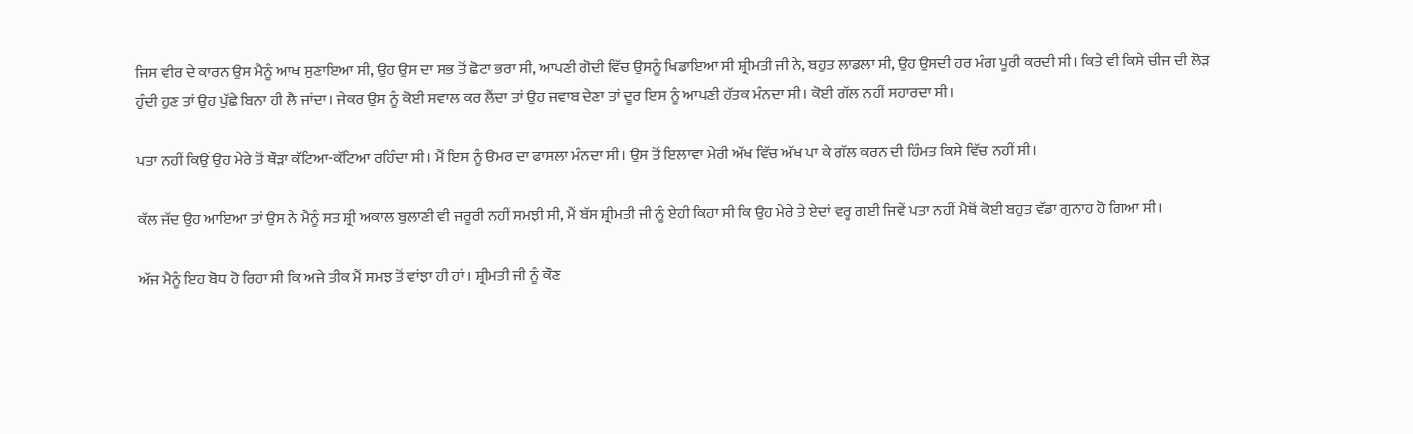ਜਿਸ ਵੀਰ ਦੇ ਕਾਰਨ ਉਸ ਮੈਨੂੰ ਆਖ ਸੁਣਾਇਆ ਸੀ, ਉਹ ਉਸ ਦਾ ਸਭ ਤੋਂ ਛੋਟਾ ਭਰਾ ਸੀ, ਆਪਣੀ ਗੋਦੀ ਵਿੱਚ ਉਸਨੂੰ ਖਿਡਾਇਆ ਸੀ ਸ਼੍ਰੀਮਤੀ ਜੀ ਨੇ, ਬਹੁਤ ਲਾਡਲਾ ਸੀ, ਉਹ ਉਸਦੀ ਹਰ ਮੰਗ ਪੂਰੀ ਕਰਦੀ ਸੀ। ਕਿਤੇ ਵੀ ਕਿਸੇ ਚੀਜ ਦੀ ਲੋੜ ਹੁੰਦੀ ਹੁਣ ਤਾਂ ਉਹ ਪੁੱਛੇ ਬਿਨਾ ਹੀ ਲੈ ਜਾਂਦਾ। ਜੇਕਰ ਉਸ ਨੂੰ ਕੋਈ ਸਵਾਲ ਕਰ ਲੈਂਦਾ ਤਾਂ ਉਹ ਜਵਾਬ ਦੇਣਾ ਤਾਂ ਦੂਰ ਇਸ ਨੂੰ ਆਪਣੀ ਹੱਤਕ ਮੰਨਦਾ ਸੀ। ਕੋਈ ਗੱਲ ਨਹੀਂ ਸਹਾਰਦਾ ਸੀ।

ਪਤਾ ਨਹੀਂ ਕਿਉਂ ਉਹ ਮੇਰੇ ਤੋਂ ਥੌੜਾ ਕੱਟਿਆ-ਕੱਟਿਆ ਰਹਿੰਦਾ ਸੀ। ਮੈਂ ਇਸ ਨੂੰ ੳਮਰ ਦਾ ਫਾਸਲਾ ਮੰਨਦਾ ਸੀ। ਉਸ ਤੋਂ ਇਲਾਵਾ ਮੇਰੀ ਅੱਖ ਵਿੱਚ ਅੱਖ ਪਾ ਕੇ ਗੱਲ ਕਰਨ ਦੀ ਹਿੰਮਤ ਕਿਸੇ ਵਿੱਚ ਨਹੀਂ ਸੀ।

ਕੱਲ ਜੱਦ ਉਹ ਆਇਆ ਤਾਂ ਉਸ ਨੇ ਮੈਨੂੰ ਸਤ ਸ਼੍ਰੀ ਅਕਾਲ ਬੁਲਾਣੀ ਵੀ ਜਰੂਰੀ ਨਹੀਂ ਸਮਝੀ ਸੀ, ਮੈਂ ਬੱਸ ਸ਼੍ਰੀਮਤੀ ਜੀ ਨੂੰ ਏਹੀ ਕਿਹਾ ਸੀ ਕਿ ਉਹ ਮੇਰੇ ਤੇ ਏਦਾਂ ਵਰ੍ਹ ਗਈ ਜਿਵੇਂ ਪਤਾ ਨਹੀਂ ਮੈਥੋਂ ਕੋਈ ਬਹੁਤ ਵੱਡਾ ਗੁਨਾਹ ਹੋ ਗਿਆ ਸੀ।

ਅੱਜ ਮੈਨੂੰ ਇਹ ਬੋਧ ਹੋ ਰਿਹਾ ਸੀ ਕਿ ਅਜੇ ਤੀਕ ਮੈਂ ਸਮਝ ਤੋਂ ਵਾਂਝਾ ਹੀ ਹਾਂ। ਸ਼੍ਰੀਮਤੀ ਜੀ ਨੂੰ ਕੌਣ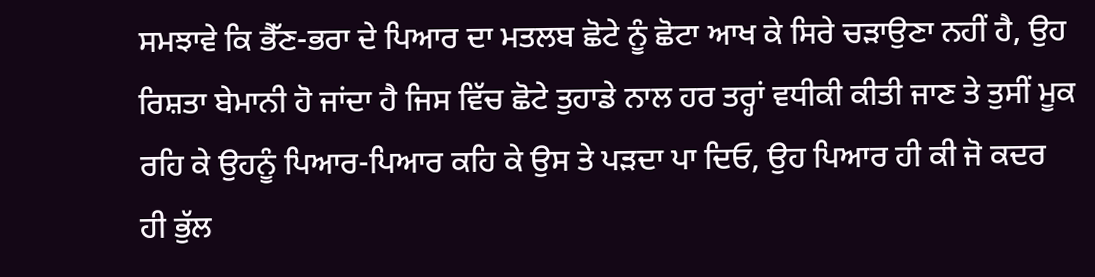ਸਮਝਾਵੇ ਕਿ ਭੈੱਣ-ਭਰਾ ਦੇ ਪਿਆਰ ਦਾ ਮਤਲਬ ਛੋਟੇ ਨੂੰ ਛੋਟਾ ਆਖ ਕੇ ਸਿਰੇ ਚੜਾਉਣਾ ਨਹੀਂ ਹੈ, ਉਹ ਰਿਸ਼ਤਾ ਬੇਮਾਨੀ ਹੋ ਜਾਂਦਾ ਹੈ ਜਿਸ ਵਿੱਚ ਛੋਟੇ ਤੁਹਾਡੇ ਨਾਲ ਹਰ ਤਰ੍ਹਾਂ ਵਧੀਕੀ ਕੀਤੀ ਜਾਣ ਤੇ ਤੁਸੀਂ ਮੂਕ ਰਹਿ ਕੇ ਉਹਨੂੰ ਪਿਆਰ-ਪਿਆਰ ਕਹਿ ਕੇ ਉਸ ਤੇ ਪੜਦਾ ਪਾ ਦਿਓ, ਉਹ ਪਿਆਰ ਹੀ ਕੀ ਜੋ ਕਦਰ ਹੀ ਭੁੱਲ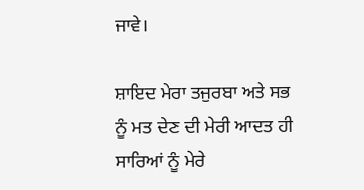ਜਾਵੇ।

ਸ਼ਾਇਦ ਮੇਰਾ ਤਜੁਰਬਾ ਅਤੇ ਸਭ ਨੂੰ ਮਤ ਦੇਣ ਦੀ ਮੇਰੀ ਆਦਤ ਹੀ ਸਾਰਿਆਂ ਨੂੰ ਮੇਰੇ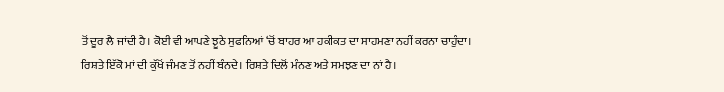ਤੋਂ ਦੂਰ ਲੈ ਜਾਂਦੀ ਹੈ। ਕੋਈ ਵੀ ਆਪਣੇ ਝੂਠੇ ਸੁਫਨਿਆਂ ‘ਚੋਂ ਬਾਹਰ ਆ ਹਕੀਕਤ ਦਾ ਸਾਹਮਣਾ ਨਹੀਂ ਕਰਨਾ ਚਾਹੁੰਦਾ। ਰਿਸ਼ਤੇ ਇੱਕੋ ਮਾਂ ਦੀ ਕੁੱਖੋਂ ਜੰਮਣ ਤੋਂ ਨਹੀਂ ਬੰਨਦੇ। ਰਿਸ਼ਤੇ ਦਿਲੋਂ ਮੰਨਣ ਅਤੇ ਸਮਝਣ ਦਾ ਨਾਂ ਹੈ।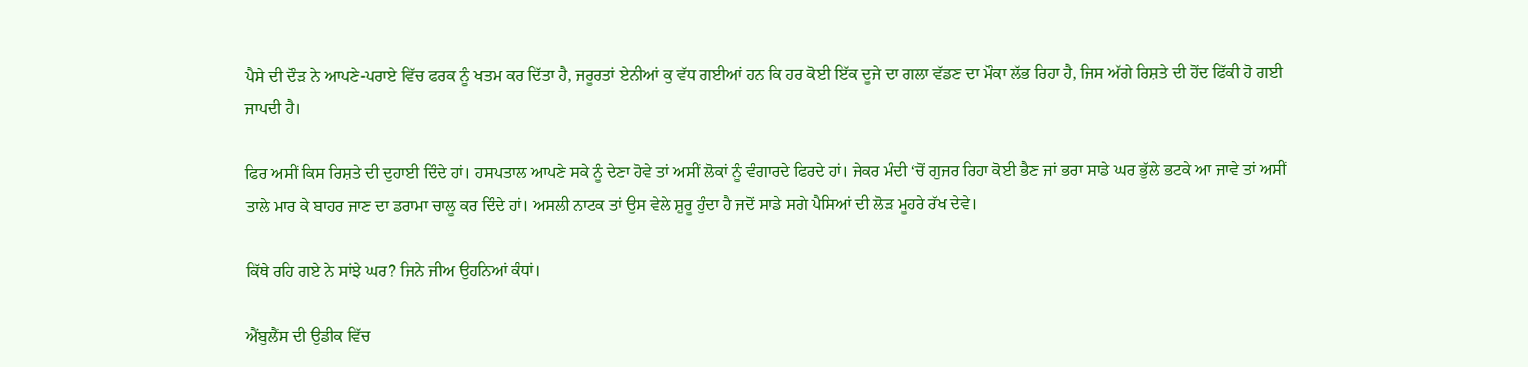ਪੈਸੇ ਦੀ ਦੌੜ ਨੇ ਆਪਣੇ-ਪਰਾਏ ਵਿੱਚ ਫਰਕ ਨੂੰ ਖਤਮ ਕਰ ਦਿੱਤਾ ਹੈ, ਜਰੂਰਤਾਂ ਏਨੀਆਂ ਕੁ ਵੱਧ ਗਈਆਂ ਹਨ ਕਿ ਹਰ ਕੋਈ ਇੱਕ ਦੂਜੇ ਦਾ ਗਲਾ ਵੱਡਣ ਦਾ ਮੌਕਾ ਲੱਭ ਰਿਹਾ ਹੈ, ਜਿਸ ਅੱਗੇ ਰਿਸ਼ਤੇ ਦੀ ਹੋਂਦ ਫਿੱਕੀ ਹੋ ਗਈ ਜਾਪਦੀ ਹੈ।

ਫਿਰ ਅਸੀਂ ਕਿਸ ਰਿਸ਼ਤੇ ਦੀ ਦੁਹਾਈ ਦਿੰਦੇ ਹਾਂ। ਹਸਪਤਾਲ ਆਪਣੇ ਸਕੇ ਨੂੰ ਦੇਣਾ ਹੋਵੇ ਤਾਂ ਅਸੀਂ ਲੋਕਾਂ ਨੂੰ ਵੰਗਾਰਦੇ ਫਿਰਦੇ ਹਾਂ। ਜੇਕਰ ਮੰਦੀ ‘ਚੋਂ ਗੁਜਰ ਰਿਹਾ ਕੋਈ ਭੈਣ ਜਾਂ ਭਰਾ ਸਾਡੇ ਘਰ ਭੁੱਲੇ ਭਟਕੇ ਆ ਜਾਵੇ ਤਾਂ ਅਸੀਂ ਤਾਲੇ ਮਾਰ ਕੇ ਬਾਹਰ ਜਾਣ ਦਾ ਡਰਾਮਾ ਚਾਲੂ ਕਰ ਦਿੰਦੇ ਹਾਂ। ਅਸਲੀ ਨਾਟਕ ਤਾਂ ਉਸ ਵੇਲੇ ਸ਼ੁਰੂ ਹੁੰਦਾ ਹੈ ਜਦੋਂ ਸਾਡੇ ਸਗੇ ਪੈਸਿਆਂ ਦੀ ਲੋੜ ਮੂਹਰੇ ਰੱਖ ਦੇਵੇ।

ਕਿੱਥੇ ਰਹਿ ਗਏ ਨੇ ਸਾਂਝੇ ਘਰ? ਜਿਨੇ ਜੀਅ ਉਹਨਿਆਂ ਕੰਧਾਂ।

ਐਂਬੁਲੈਂਸ ਦੀ ਉਡੀਕ ਵਿੱਚ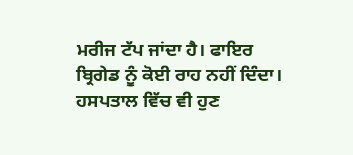ਮਰੀਜ ਟੱਪ ਜਾਂਦਾ ਹੈ। ਫਾਇਰ ਬ੍ਰਿਗੇਡ ਨੂੰ ਕੋਈ ਰਾਹ ਨਹੀਂ ਦਿੰਦਾ। ਹਸਪਤਾਲ ਵਿੱਚ ਵੀ ਹੁਣ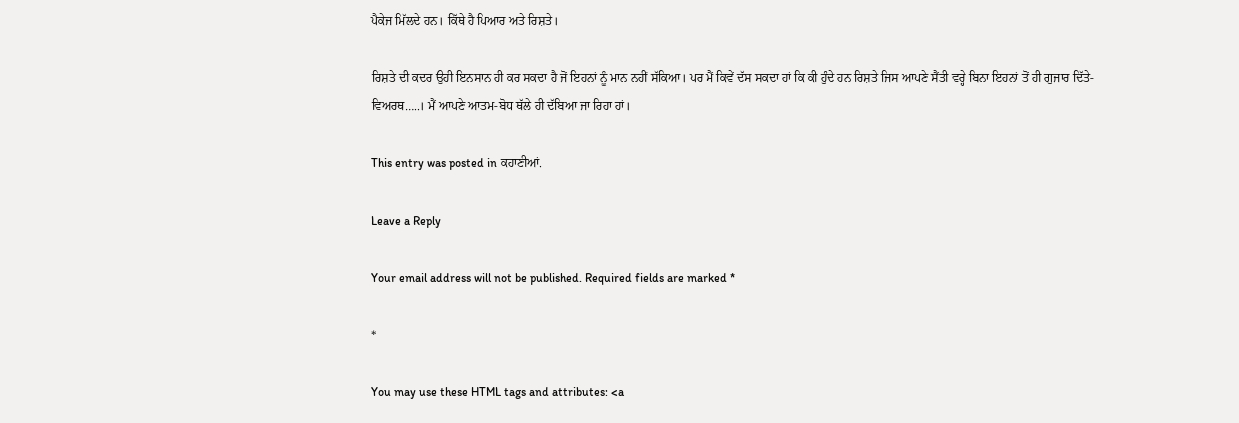ਪੈਕੇਜ ਮਿੱਲਦੇ ਹਨ। ਕਿੱਥੇ ਹੈ ਪਿਆਰ ਅਤੇ ਰਿਸ਼ਤੇ।

ਰਿਸ਼ਤੇ ਦੀ ਕਦਰ ਉਹੀ ਇਨਸਾਨ ਹੀ ਕਰ ਸਕਦਾ ਹੈ ਜੋਂ ਇਹਨਾਂ ਨੂੰ ਮਾਨ ਨਹੀਂ ਸੱਕਿਆ। ਪਰ ਮੈਂ ਕਿਵੇਂ ਦੱਸ ਸਕਦਾ ਹਾਂ ਕਿ ਕੀ ਹੁੰਦੇ ਹਨ ਰਿਸ਼ਤੇ ਜਿਸ ਆਪਣੇ ਸੈਂਤੀ ਵਰ੍ਹੇ ਬਿਨਾ ਇਹਨਾਂ ਤੋਂ ਹੀ ਗੁਜਾਰ ਦਿੱਤੇ- ਵਿਅਰਥ…..। ਮੈਂ ਆਪਣੇ ਆਤਮ-ਬੋਧ ਥੱਲੇ ਹੀ ਦੱਬਿਆ ਜਾ ਰਿਹਾ ਹਾਂ।

This entry was posted in ਕਹਾਣੀਆਂ.

Leave a Reply

Your email address will not be published. Required fields are marked *

*

You may use these HTML tags and attributes: <a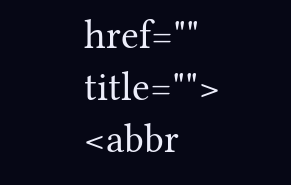href="" title=""> <abbr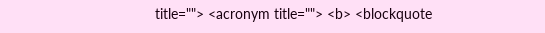title=""> <acronym title=""> <b> <blockquote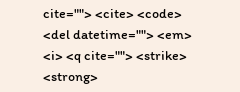cite=""> <cite> <code> <del datetime=""> <em> <i> <q cite=""> <strike> <strong>